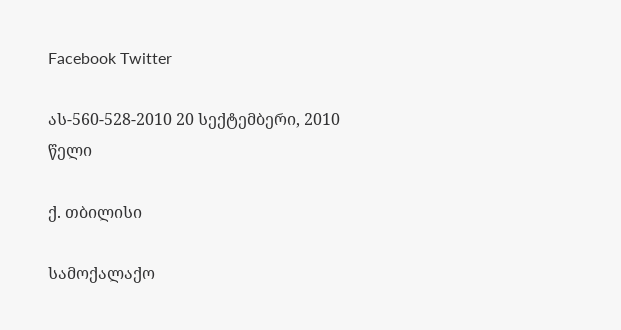Facebook Twitter

ას-560-528-2010 20 სექტემბერი, 2010 წელი

ქ. თბილისი

სამოქალაქო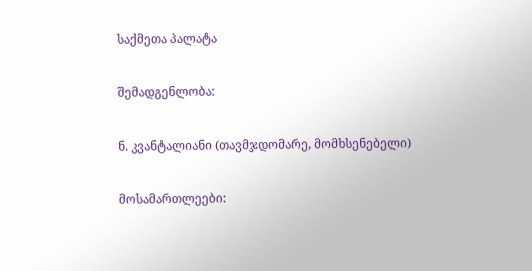საქმეთა პალატა

შემადგენლობა:

ნ. კვანტალიანი (თავმჯდომარე, მომხსენებელი)

მოსამართლეები: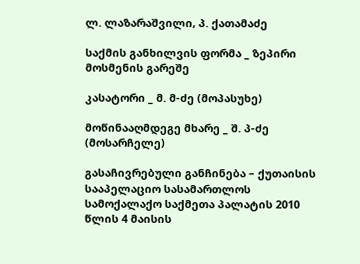ლ. ლაზარაშვილი, პ. ქათამაძე

საქმის განხილვის ფორმა _ ზეპირი მოსმენის გარეშე

კასატორი _ მ. მ-ძე (მოპასუხე)

მოწინააღმდეგე მხარე _ შ. პ-ძე (მოსარჩელე)

გასაჩივრებული განჩინება – ქუთაისის სააპელაციო სასამართლოს სამოქალაქო საქმეთა პალატის 2010 წლის 4 მაისის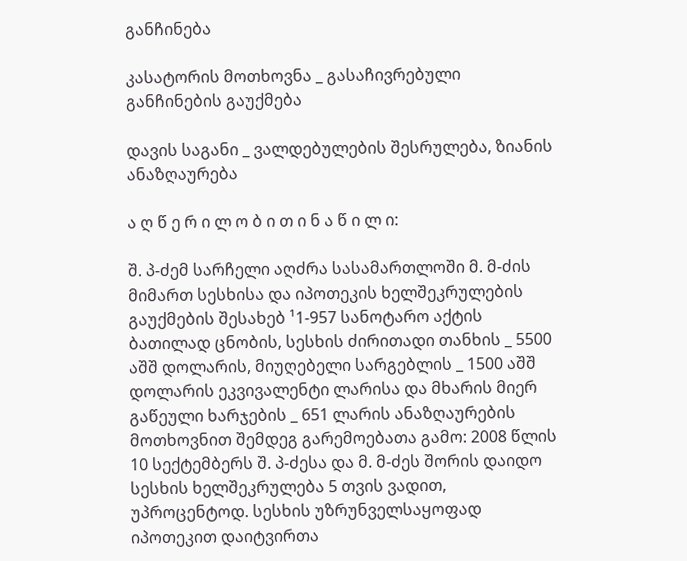განჩინება

კასატორის მოთხოვნა _ გასაჩივრებული განჩინების გაუქმება

დავის საგანი _ ვალდებულების შესრულება, ზიანის ანაზღაურება

ა ღ წ ე რ ი ლ ო ბ ი თ ი ნ ა წ ი ლ ი:

შ. პ-ძემ სარჩელი აღძრა სასამართლოში მ. მ-ძის მიმართ სესხისა და იპოთეკის ხელშეკრულების გაუქმების შესახებ ¹1-957 სანოტარო აქტის ბათილად ცნობის, სესხის ძირითადი თანხის _ 5500 აშშ დოლარის, მიუღებელი სარგებლის _ 1500 აშშ დოლარის ეკვივალენტი ლარისა და მხარის მიერ გაწეული ხარჯების _ 651 ლარის ანაზღაურების მოთხოვნით შემდეგ გარემოებათა გამო: 2008 წლის 10 სექტემბერს შ. პ-ძესა და მ. მ-ძეს შორის დაიდო სესხის ხელშეკრულება 5 თვის ვადით, უპროცენტოდ. სესხის უზრუნველსაყოფად იპოთეკით დაიტვირთა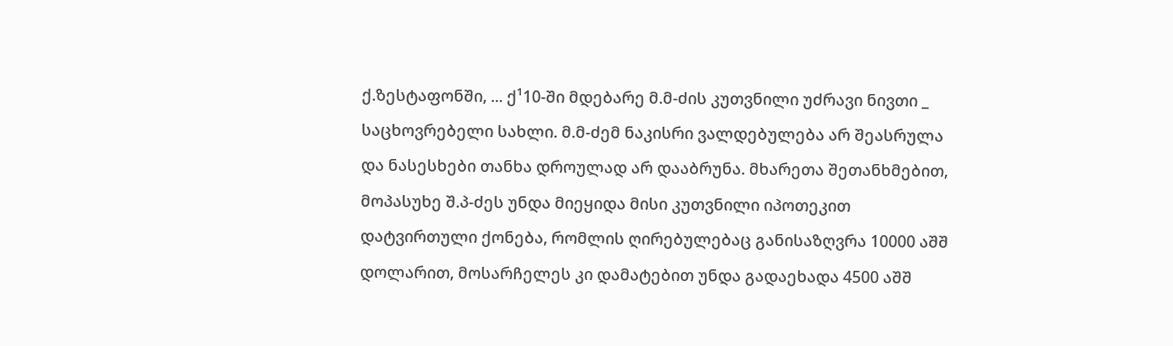ქ.ზესტაფონში, ... ქ¹10-ში მდებარე მ.მ-ძის კუთვნილი უძრავი ნივთი _ საცხოვრებელი სახლი. მ.მ-ძემ ნაკისრი ვალდებულება არ შეასრულა და ნასესხები თანხა დროულად არ დააბრუნა. მხარეთა შეთანხმებით, მოპასუხე შ.პ-ძეს უნდა მიეყიდა მისი კუთვნილი იპოთეკით დატვირთული ქონება, რომლის ღირებულებაც განისაზღვრა 10000 აშშ დოლარით, მოსარჩელეს კი დამატებით უნდა გადაეხადა 4500 აშშ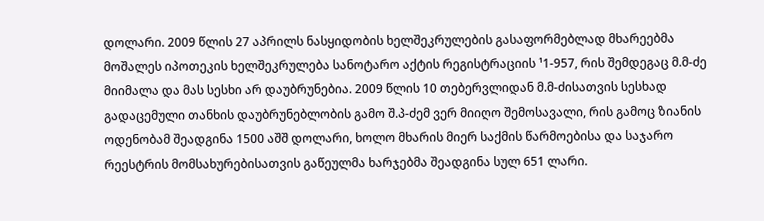დოლარი. 2009 წლის 27 აპრილს ნასყიდობის ხელშეკრულების გასაფორმებლად მხარეებმა მოშალეს იპოთეკის ხელშეკრულება სანოტარო აქტის რეგისტრაციის ¹1-957, რის შემდეგაც მ.მ-ძე მიიმალა და მას სესხი არ დაუბრუნებია. 2009 წლის 10 თებერვლიდან მ.მ-ძისათვის სესხად გადაცემული თანხის დაუბრუნებლობის გამო შ.პ-ძემ ვერ მიიღო შემოსავალი, რის გამოც ზიანის ოდენობამ შეადგინა 1500 აშშ დოლარი, ხოლო მხარის მიერ საქმის წარმოებისა და საჯარო რეესტრის მომსახურებისათვის გაწეულმა ხარჯებმა შეადგინა სულ 651 ლარი.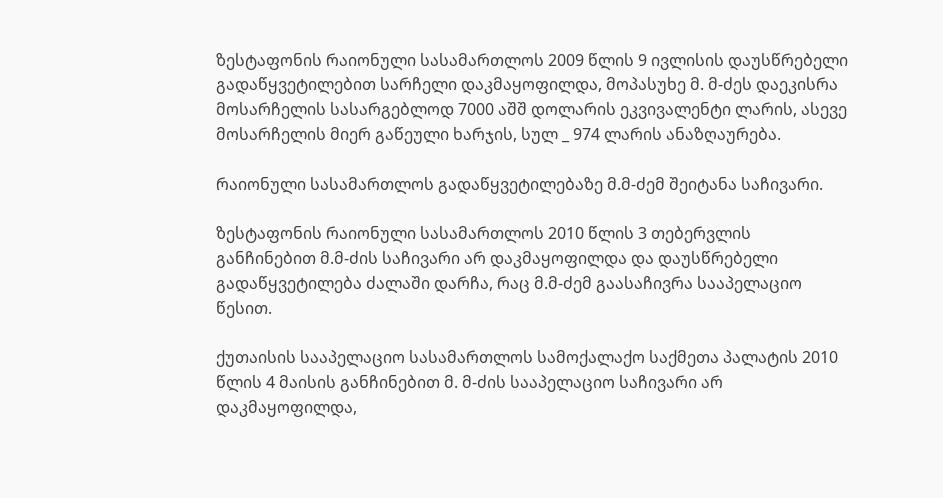ზესტაფონის რაიონული სასამართლოს 2009 წლის 9 ივლისის დაუსწრებელი გადაწყვეტილებით სარჩელი დაკმაყოფილდა, მოპასუხე მ. მ-ძეს დაეკისრა მოსარჩელის სასარგებლოდ 7000 აშშ დოლარის ეკვივალენტი ლარის, ასევე მოსარჩელის მიერ გაწეული ხარჯის, სულ _ 974 ლარის ანაზღაურება.

რაიონული სასამართლოს გადაწყვეტილებაზე მ.მ-ძემ შეიტანა საჩივარი.

ზესტაფონის რაიონული სასამართლოს 2010 წლის 3 თებერვლის განჩინებით მ.მ-ძის საჩივარი არ დაკმაყოფილდა და დაუსწრებელი გადაწყვეტილება ძალაში დარჩა, რაც მ.მ-ძემ გაასაჩივრა სააპელაციო წესით.

ქუთაისის სააპელაციო სასამართლოს სამოქალაქო საქმეთა პალატის 2010 წლის 4 მაისის განჩინებით მ. მ-ძის სააპელაციო საჩივარი არ დაკმაყოფილდა,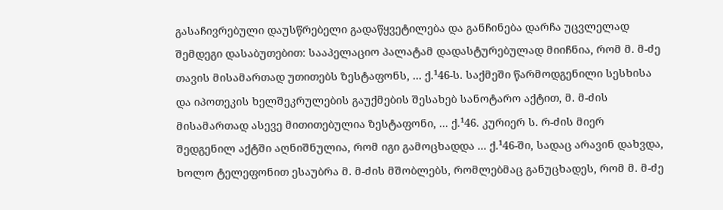გასაჩივრებული დაუსწრებელი გადაწყვეტილება და განჩინება დარჩა უცვლელად შემდეგი დასაბუთებით: სააპელაციო პალატამ დადასტურებულად მიიჩნია, რომ მ. მ-ძე თავის მისამართად უთითებს ზესტაფონს, ... ქ.¹46-ს. საქმეში წარმოდგენილი სესხისა და იპოთეკის ხელშეკრულების გაუქმების შესახებ სანოტარო აქტით, მ. მ-ძის მისამართად ასევე მითითებულია ზესტაფონი, ... ქ.¹46. კურიერ ს. რ-ძის მიერ შედგენილ აქტში აღნიშნულია, რომ იგი გამოცხადდა ... ქ.¹46-ში, სადაც არავინ დახვდა, ხოლო ტელეფონით ესაუბრა მ. მ-ძის მშობლებს, რომლებმაც განუცხადეს, რომ მ. მ-ძე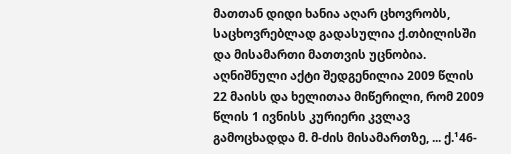მათთან დიდი ხანია აღარ ცხოვრობს, საცხოვრებლად გადასულია ქ.თბილისში და მისამართი მათთვის უცნობია. აღნიშნული აქტი შედგენილია 2009 წლის 22 მაისს და ხელითაა მიწერილი, რომ 2009 წლის 1 ივნისს კურიერი კვლავ გამოცხადდა მ. მ-ძის მისამართზე, ... ქ.¹46-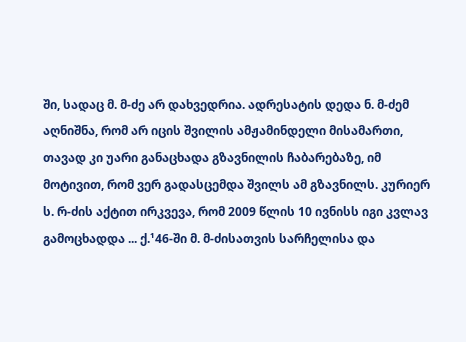ში, სადაც მ. მ-ძე არ დახვედრია. ადრესატის დედა ნ. მ-ძემ აღნიშნა, რომ არ იცის შვილის ამჟამინდელი მისამართი, თავად კი უარი განაცხადა გზავნილის ჩაბარებაზე, იმ მოტივით, რომ ვერ გადასცემდა შვილს ამ გზავნილს. კურიერ ს. რ-ძის აქტით ირკვევა, რომ 2009 წლის 10 ივნისს იგი კვლავ გამოცხადდა ... ქ.¹46-ში მ. მ-ძისათვის სარჩელისა და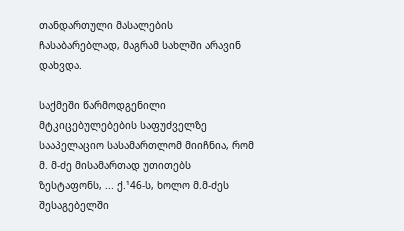თანდართული მასალების ჩასაბარებლად, მაგრამ სახლში არავინ დახვდა.

საქმეში წარმოდგენილი მტკიცებულებების საფუძველზე სააპელაციო სასამართლომ მიიჩნია, რომ მ. მ-ძე მისამართად უთითებს ზესტაფონს, ... ქ.¹46-ს, ხოლო მ.მ-ძეს შესაგებელში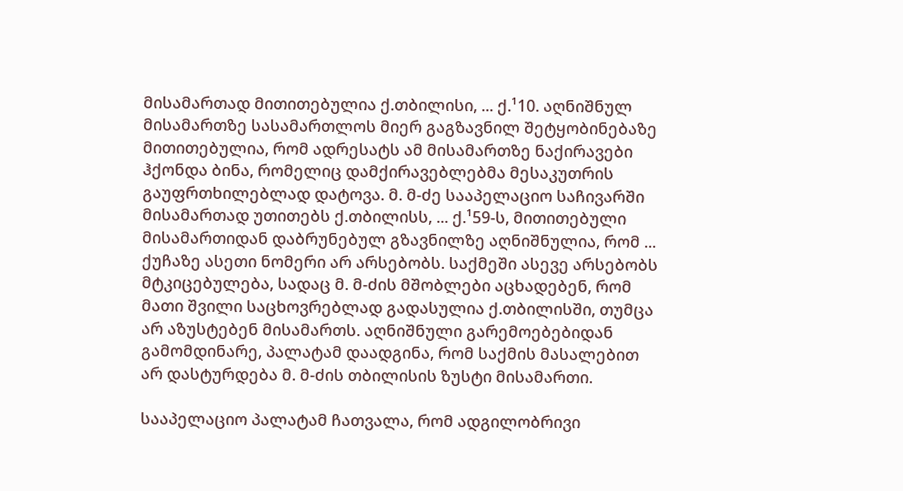მისამართად მითითებულია ქ.თბილისი, ... ქ.¹10. აღნიშნულ მისამართზე სასამართლოს მიერ გაგზავნილ შეტყობინებაზე მითითებულია, რომ ადრესატს ამ მისამართზე ნაქირავები ჰქონდა ბინა, რომელიც დამქირავებლებმა მესაკუთრის გაუფრთხილებლად დატოვა. მ. მ-ძე სააპელაციო საჩივარში მისამართად უთითებს ქ.თბილისს, ... ქ.¹59-ს, მითითებული მისამართიდან დაბრუნებულ გზავნილზე აღნიშნულია, რომ ... ქუჩაზე ასეთი ნომერი არ არსებობს. საქმეში ასევე არსებობს მტკიცებულება, სადაც მ. მ-ძის მშობლები აცხადებენ, რომ მათი შვილი საცხოვრებლად გადასულია ქ.თბილისში, თუმცა არ აზუსტებენ მისამართს. აღნიშნული გარემოებებიდან გამომდინარე, პალატამ დაადგინა, რომ საქმის მასალებით არ დასტურდება მ. მ-ძის თბილისის ზუსტი მისამართი.

სააპელაციო პალატამ ჩათვალა, რომ ადგილობრივი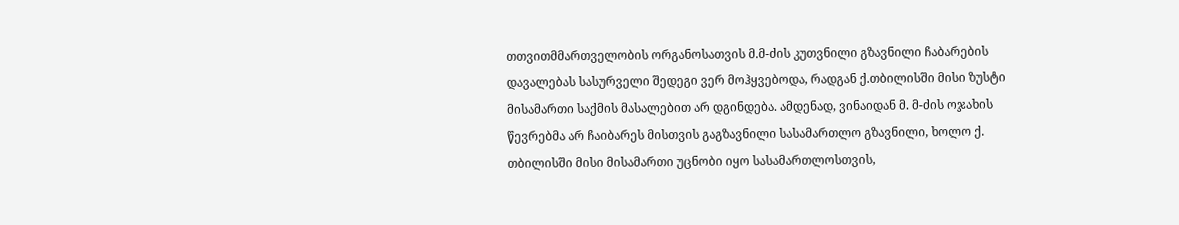თთვითმმართველობის ორგანოსათვის მ.მ-ძის კუთვნილი გზავნილი ჩაბარების დავალებას სასურველი შედეგი ვერ მოჰყვებოდა, რადგან ქ.თბილისში მისი ზუსტი მისამართი საქმის მასალებით არ დგინდება. ამდენად, ვინაიდან მ. მ-ძის ოჯახის წევრებმა არ ჩაიბარეს მისთვის გაგზავნილი სასამართლო გზავნილი, ხოლო ქ. თბილისში მისი მისამართი უცნობი იყო სასამართლოსთვის,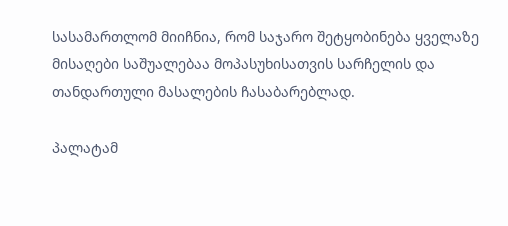სასამართლომ მიიჩნია, რომ საჯარო შეტყობინება ყველაზე მისაღები საშუალებაა მოპასუხისათვის სარჩელის და თანდართული მასალების ჩასაბარებლად.

პალატამ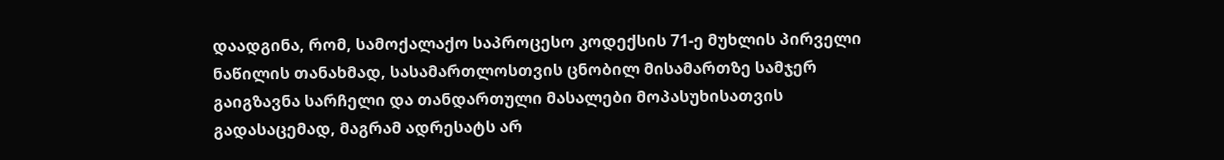დაადგინა, რომ, სამოქალაქო საპროცესო კოდექსის 71-ე მუხლის პირველი ნაწილის თანახმად, სასამართლოსთვის ცნობილ მისამართზე სამჯერ გაიგზავნა სარჩელი და თანდართული მასალები მოპასუხისათვის გადასაცემად, მაგრამ ადრესატს არ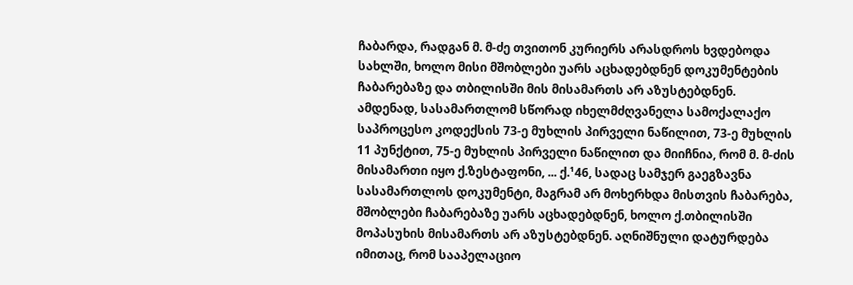ჩაბარდა, რადგან მ. მ-ძე თვითონ კურიერს არასდროს ხვდებოდა სახლში, ხოლო მისი მშობლები უარს აცხადებდნენ დოკუმენტების ჩაბარებაზე და თბილისში მის მისამართს არ აზუსტებდნენ. ამდენად, სასამართლომ სწორად იხელმძღვანელა სამოქალაქო საპროცესო კოდექსის 73-ე მუხლის პირველი ნაწილით, 73-ე მუხლის 11 პუნქტით, 75-ე მუხლის პირველი ნაწილით და მიიჩნია, რომ მ. მ-ძის მისამართი იყო ქ.ზესტაფონი, ... ქ.¹46, სადაც სამჯერ გაეგზავნა სასამართლოს დოკუმენტი, მაგრამ არ მოხერხდა მისთვის ჩაბარება, მშობლები ჩაბარებაზე უარს აცხადებდნენ, ხოლო ქ.თბილისში მოპასუხის მისამართს არ აზუსტებდნენ. აღნიშნული დატურდება იმითაც, რომ სააპელაციო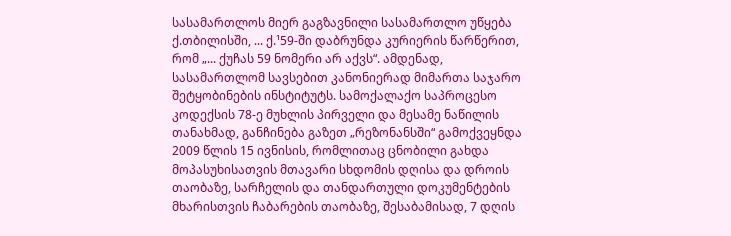სასამართლოს მიერ გაგზავნილი სასამართლო უწყება ქ.თბილისში, ... ქ.¹59-ში დაბრუნდა კურიერის წარწერით, რომ „... ქუჩას 59 ნომერი არ აქვს“. ამდენად, სასამართლომ სავსებით კანონიერად მიმართა საჯარო შეტყობინების ინსტიტუტს. სამოქალაქო საპროცესო კოდექსის 78-ე მუხლის პირველი და მესამე ნაწილის თანახმად, განჩინება გაზეთ „რეზონანსში“ გამოქვეყნდა 2009 წლის 15 ივნისის, რომლითაც ცნობილი გახდა მოპასუხისათვის მთავარი სხდომის დღისა და დროის თაობაზე, სარჩელის და თანდართული დოკუმენტების მხარისთვის ჩაბარების თაობაზე, შესაბამისად, 7 დღის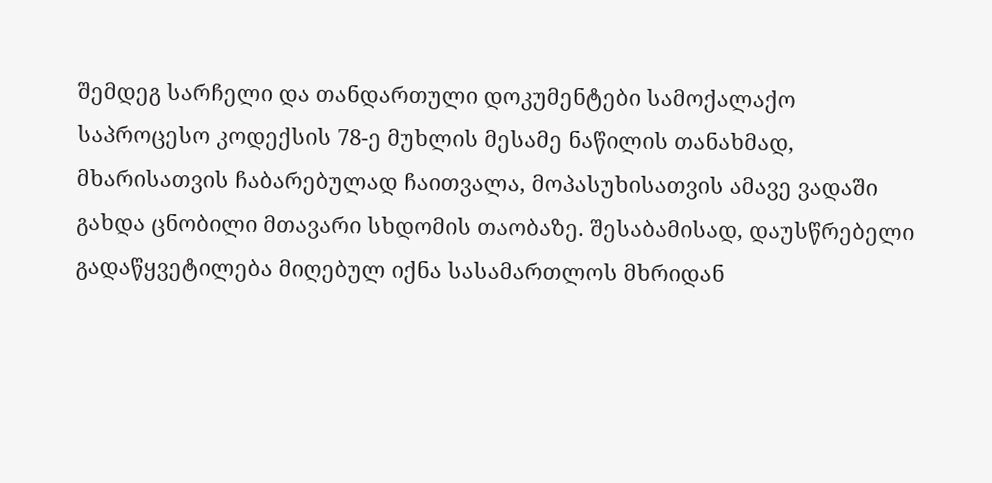შემდეგ სარჩელი და თანდართული დოკუმენტები სამოქალაქო საპროცესო კოდექსის 78-ე მუხლის მესამე ნაწილის თანახმად, მხარისათვის ჩაბარებულად ჩაითვალა, მოპასუხისათვის ამავე ვადაში გახდა ცნობილი მთავარი სხდომის თაობაზე. შესაბამისად, დაუსწრებელი გადაწყვეტილება მიღებულ იქნა სასამართლოს მხრიდან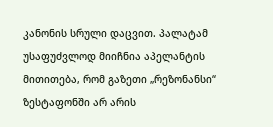კანონის სრული დაცვით. პალატამ უსაფუძვლოდ მიიჩნია აპელანტის მითითება, რომ გაზეთი „რეზონანსი“ ზესტაფონში არ არის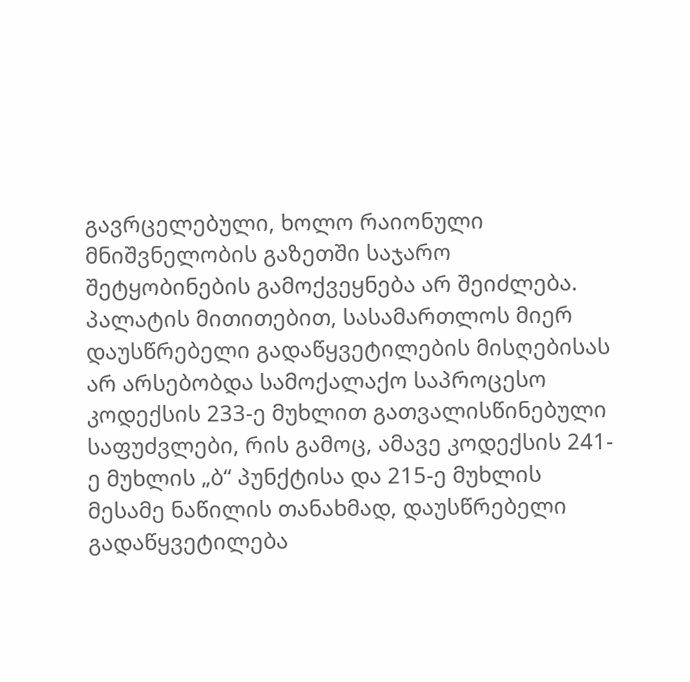გავრცელებული, ხოლო რაიონული მნიშვნელობის გაზეთში საჯარო შეტყობინების გამოქვეყნება არ შეიძლება. პალატის მითითებით, სასამართლოს მიერ დაუსწრებელი გადაწყვეტილების მისღებისას არ არსებობდა სამოქალაქო საპროცესო კოდექსის 233-ე მუხლით გათვალისწინებული საფუძვლები, რის გამოც, ამავე კოდექსის 241-ე მუხლის „ბ“ პუნქტისა და 215-ე მუხლის მესამე ნაწილის თანახმად, დაუსწრებელი გადაწყვეტილება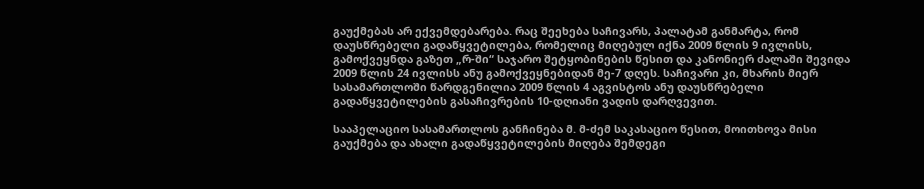გაუქმებას არ ექვემდებარება. რაც შეეხება საჩივარს, პალატამ განმარტა, რომ დაუსწრებელი გადაწყვეტილება, რომელიც მიღებულ იქნა 2009 წლის 9 ივლისს, გამოქვეყნდა გაზეთ „რ-ში“ საჯარო შეტყობინების წესით და კანონიერ ძალაში შევიდა 2009 წლის 24 ივლისს ანუ გამოქვეყნებიდან მე-7 დღეს. საჩივარი კი, მხარის მიერ სასამართლოში წარდგენილია 2009 წლის 4 აგვისტოს ანუ დაუსწრებელი გადაწყვეტილების გასაჩივრების 10-დღიანი ვადის დარღვევით.

სააპელაციო სასამართლოს განჩინება მ. მ-ძემ საკასაციო წესით, მოითხოვა მისი გაუქმება და ახალი გადაწყვეტილების მიღება შემდეგი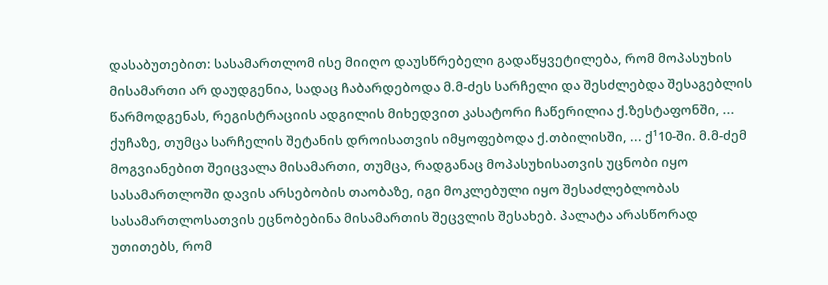დასაბუთებით: სასამართლომ ისე მიიღო დაუსწრებელი გადაწყვეტილება, რომ მოპასუხის მისამართი არ დაუდგენია, სადაც ჩაბარდებოდა მ.მ-ძეს სარჩელი და შესძლებდა შესაგებლის წარმოდგენას, რეგისტრაციის ადგილის მიხედვით კასატორი ჩაწერილია ქ.ზესტაფონში, ... ქუჩაზე, თუმცა სარჩელის შეტანის დროისათვის იმყოფებოდა ქ.თბილისში, ... ქ¹10-ში. მ.მ-ძემ მოგვიანებით შეიცვალა მისამართი, თუმცა, რადგანაც მოპასუხისათვის უცნობი იყო სასამართლოში დავის არსებობის თაობაზე, იგი მოკლებული იყო შესაძლებლობას სასამართლოსათვის ეცნობებინა მისამართის შეცვლის შესახებ. პალატა არასწორად უთითებს, რომ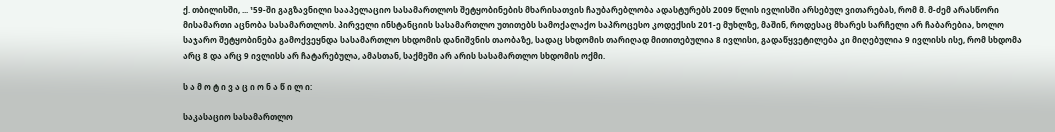ქ. თბილისში, ... ¹59-ში გაგზავნილი სააპელაციო სასამართლოს შეტყობინების მხარისათვის ჩაუბარებლობა ადასტურებს 2009 წლის ივლისში არსებულ ვითარებას, რომ მ. მ-ძემ არასწორი მისამართი აცნობა სასამართლოს. პირველი ინსტანციის სასამართლო უთითებს სამოქალაქო საპროცესო კოდექსის 201-ე მუხლზე, მაშინ, როდესაც მხარეს სარჩელი არ ჩაბარებია, ხოლო საჯარო შეტყობინება გამოქვეყნდა სასამართლო სხდომის დანიშვნის თაობაზე, სადაც სხდომის თარიღად მითითებულია 8 ივლისი, გადაწყვეტილება კი მიღებულია 9 ივლისს ისე, რომ სხდომა არც 8 და არც 9 ივლისს არ ჩატარებულა, ამასთან, საქმეში არ არის სასამართლო სხდომის ოქმი.

ს ა მ ო ტ ი ვ ა ც ი ო ნ ა წ ი ლ ი:

საკასაციო სასამართლო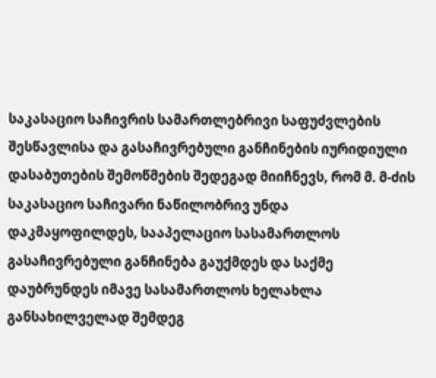საკასაციო საჩივრის სამართლებრივი საფუძვლების შესწავლისა და გასაჩივრებული განჩინების იურიდიული დასაბუთების შემოწმების შედეგად მიიჩნევს, რომ მ. მ-ძის საკასაციო საჩივარი ნაწილობრივ უნდა დაკმაყოფილდეს, სააპელაციო სასამართლოს გასაჩივრებული განჩინება გაუქმდეს და საქმე დაუბრუნდეს იმავე სასამართლოს ხელახლა განსახილველად შემდეგ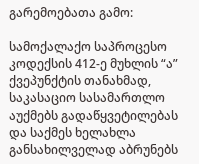გარემოებათა გამო:

სამოქალაქო საპროცესო კოდექსის 412-ე მუხლის “ა” ქვეპუნქტის თანახმად, საკასაციო სასამართლო აუქმებს გადაწყვეტილებას და საქმეს ხელახლა განსახილველად აბრუნებს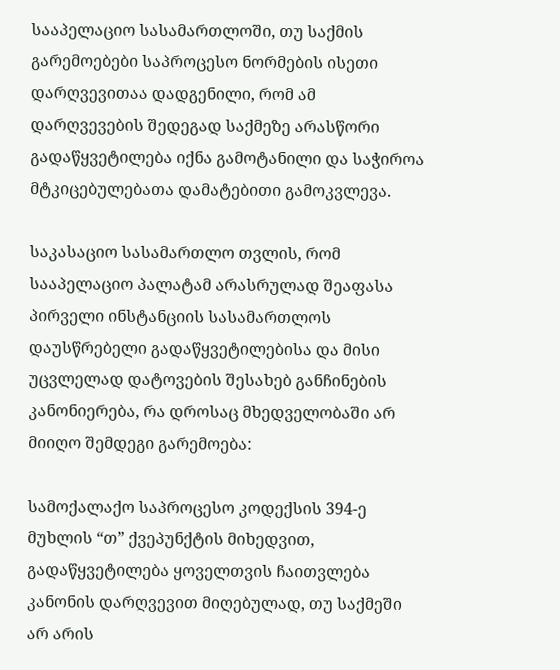სააპელაციო სასამართლოში, თუ საქმის გარემოებები საპროცესო ნორმების ისეთი დარღვევითაა დადგენილი, რომ ამ დარღვევების შედეგად საქმეზე არასწორი გადაწყვეტილება იქნა გამოტანილი და საჭიროა მტკიცებულებათა დამატებითი გამოკვლევა.

საკასაციო სასამართლო თვლის, რომ სააპელაციო პალატამ არასრულად შეაფასა პირველი ინსტანციის სასამართლოს დაუსწრებელი გადაწყვეტილებისა და მისი უცვლელად დატოვების შესახებ განჩინების კანონიერება, რა დროსაც მხედველობაში არ მიიღო შემდეგი გარემოება:

სამოქალაქო საპროცესო კოდექსის 394-ე მუხლის “თ” ქვეპუნქტის მიხედვით, გადაწყვეტილება ყოველთვის ჩაითვლება კანონის დარღვევით მიღებულად, თუ საქმეში არ არის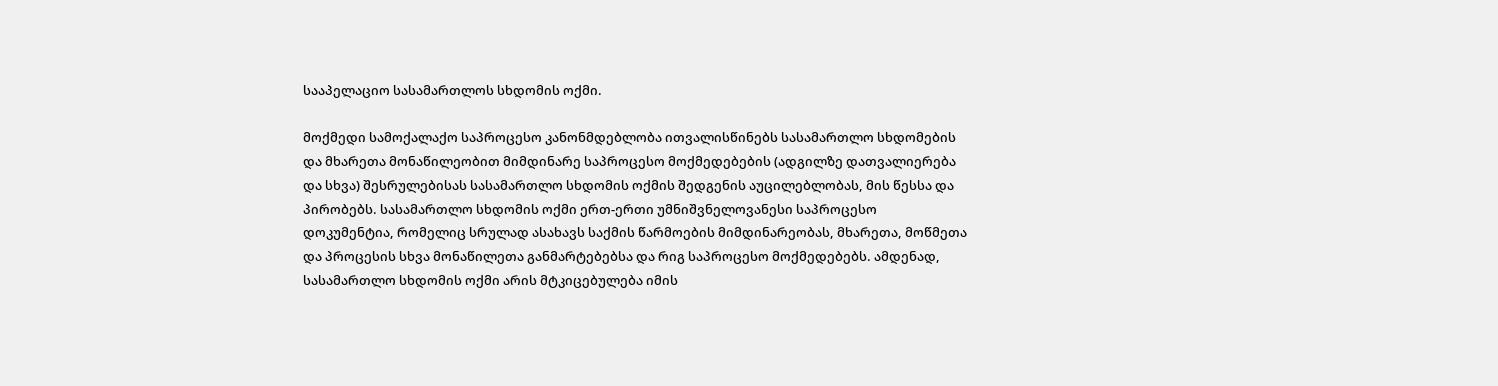სააპელაციო სასამართლოს სხდომის ოქმი.

მოქმედი სამოქალაქო საპროცესო კანონმდებლობა ითვალისწინებს სასამართლო სხდომების და მხარეთა მონაწილეობით მიმდინარე საპროცესო მოქმედებების (ადგილზე დათვალიერება და სხვა) შესრულებისას სასამართლო სხდომის ოქმის შედგენის აუცილებლობას, მის წესსა და პირობებს. სასამართლო სხდომის ოქმი ერთ-ერთი უმნიშვნელოვანესი საპროცესო დოკუმენტია, რომელიც სრულად ასახავს საქმის წარმოების მიმდინარეობას, მხარეთა, მოწმეთა და პროცესის სხვა მონაწილეთა განმარტებებსა და რიგ საპროცესო მოქმედებებს. ამდენად, სასამართლო სხდომის ოქმი არის მტკიცებულება იმის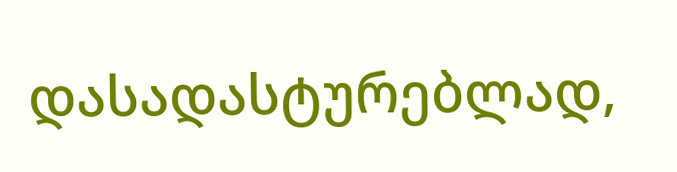დასადასტურებლად,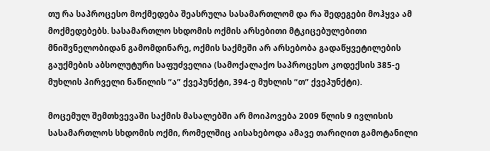თუ რა საპროცესო მოქმედება შეასრულა სასამართლომ და რა შედეგები მოჰყვა ამ მოქმედებებს. სასამართლო სხდომის ოქმის არსებითი მტკიცებულებითი მნიშვნელობიდან გამომდინარე, ოქმის საქმეში არ არსებობა გადაწყვეტილების გაუქმების აბსოლუტური საფუძველია (სამოქალაქო საპროცესო კოდექსის 385-ე მუხლის პირველი ნაწილის “ა” ქვეპუნქტი, 394-ე მუხლის “თ” ქვეპუნქტი).

მოცემულ შემთხვევაში საქმის მასალებში არ მოიპოვება 2009 წლის 9 ივლისის სასამართლოს სხდომის ოქმი, რომელშიც აისახებოდა ამავე თარიღით გამოტანილი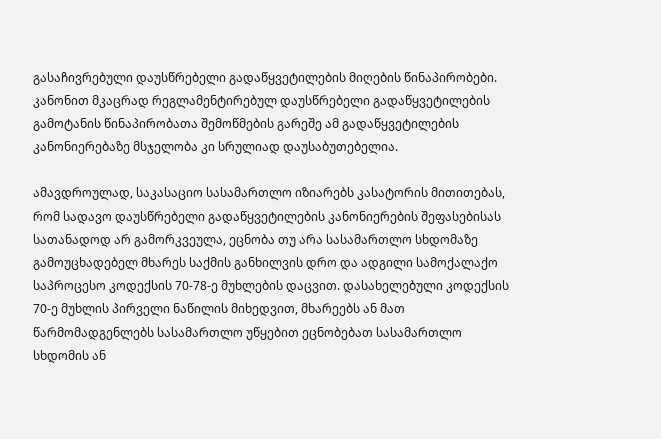გასაჩივრებული დაუსწრებელი გადაწყვეტილების მიღების წინაპირობები. კანონით მკაცრად რეგლამენტირებულ დაუსწრებელი გადაწყვეტილების გამოტანის წინაპირობათა შემოწმების გარეშე ამ გადაწყვეტილების კანონიერებაზე მსჯელობა კი სრულიად დაუსაბუთებელია.

ამავდროულად, საკასაციო სასამართლო იზიარებს კასატორის მითითებას, რომ სადავო დაუსწრებელი გადაწყვეტილების კანონიერების შეფასებისას სათანადოდ არ გამორკვეულა, ეცნობა თუ არა სასამართლო სხდომაზე გამოუცხადებელ მხარეს საქმის განხილვის დრო და ადგილი სამოქალაქო საპროცესო კოდექსის 70-78-ე მუხლების დაცვით. დასახელებული კოდექსის 70-ე მუხლის პირველი ნაწილის მიხედვით, მხარეებს ან მათ წარმომადგენლებს სასამართლო უწყებით ეცნობებათ სასამართლო სხდომის ან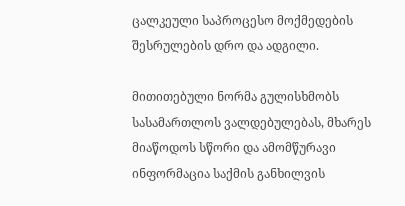ცალკეული საპროცესო მოქმედების შესრულების დრო და ადგილი.

მითითებული ნორმა გულისხმობს სასამართლოს ვალდებულებას, მხარეს მიაწოდოს სწორი და ამომწურავი ინფორმაცია საქმის განხილვის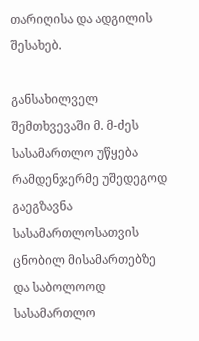თარიღისა და ადგილის შესახებ.

განსახილველ შემთხვევაში მ. მ-ძეს სასამართლო უწყება რამდენჯერმე უშედეგოდ გაეგზავნა სასამართლოსათვის ცნობილ მისამართებზე და საბოლოოდ სასამართლო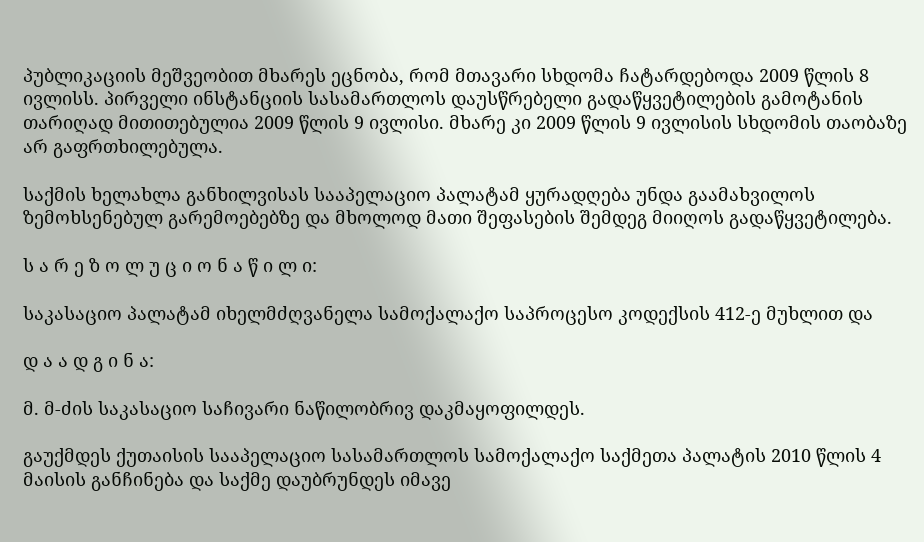პუბლიკაციის მეშვეობით მხარეს ეცნობა, რომ მთავარი სხდომა ჩატარდებოდა 2009 წლის 8 ივლისს. პირველი ინსტანციის სასამართლოს დაუსწრებელი გადაწყვეტილების გამოტანის თარიღად მითითებულია 2009 წლის 9 ივლისი. მხარე კი 2009 წლის 9 ივლისის სხდომის თაობაზე არ გაფრთხილებულა.

საქმის ხელახლა განხილვისას სააპელაციო პალატამ ყურადღება უნდა გაამახვილოს ზემოხსენებულ გარემოებებზე და მხოლოდ მათი შეფასების შემდეგ მიიღოს გადაწყვეტილება.

ს ა რ ე ზ ო ლ უ ც ი ო ნ ა წ ი ლ ი:

საკასაციო პალატამ იხელმძღვანელა სამოქალაქო საპროცესო კოდექსის 412-ე მუხლით და

დ ა ა დ გ ი ნ ა:

მ. მ-ძის საკასაციო საჩივარი ნაწილობრივ დაკმაყოფილდეს.

გაუქმდეს ქუთაისის სააპელაციო სასამართლოს სამოქალაქო საქმეთა პალატის 2010 წლის 4 მაისის განჩინება და საქმე დაუბრუნდეს იმავე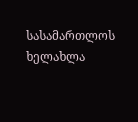სასამართლოს ხელახლა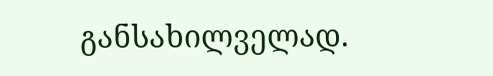განსახილველად.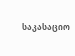საკასაციო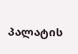პალატის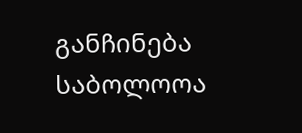განჩინება საბოლოოა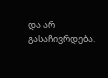და არ გასაჩივრდება.